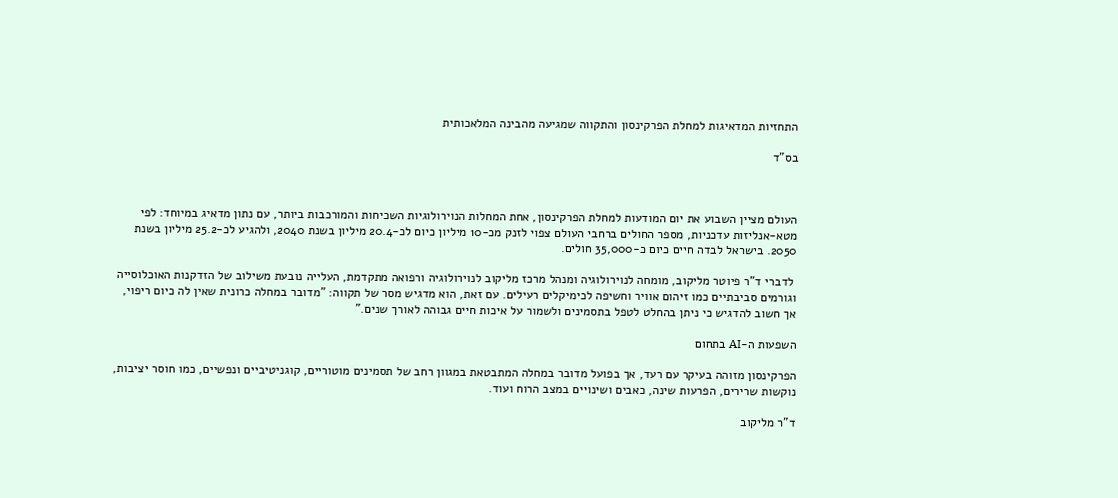התחזיות המדאיגות למחלת הפרקינסון והתקווה שמגיעה מהבינה המלאכותית

בס"ד



העולם מציין השבוע את יום המודעות למחלת הפרקינסון, אחת המחלות הנוירולוגיות השכיחות והמורכבות ביותר, עם נתון מדאיג במיוחד: לפי מטא-אנליזות עדכניות, מספר החולים ברחבי העולם צפוי לזנק מכ-10 מיליון כיום לכ-20.4 מיליון בשנת 2040, ולהגיע לכ-25.2 מיליון בשנת 2050. בישראל לבדה חיים כיום כ-35,000 חולים.

 לדברי ד"ר פיוטר מליקוב, מומחה לנוירולוגיה ומנהל מרכז מליקוב לנוירולוגיה ורפואה מתקדמת, העלייה נובעת משילוב של הזדקנות האוכלוסייה וגורמים סביבתיים כמו זיהום אוויר וחשיפה לכימיקלים רעילים. עם זאת, הוא מדגיש מסר של תקווה: "מדובר במחלה כרונית שאין לה כיום ריפוי, אך חשוב להדגיש כי ניתן בהחלט לטפל בתסמינים ולשמור על איכות חיים גבוהה לאורך שנים."

השפעות ה-AI בתחום

הפרקינסון מזוהה בעיקר עם רעד, אך בפועל מדובר במחלה המתבטאת במגוון רחב של תסמינים מוטוריים, קוגניטיביים ונפשיים, כמו חוסר יציבות, נוקשות שרירים, הפרעות שינה, כאבים ושינויים במצב הרוח ועוד.

ד"ר מליקוב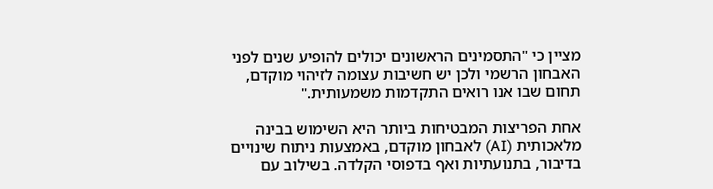מציין כי "התסמינים הראשונים יכולים להופיע שנים לפני האבחון הרשמי ולכן יש חשיבות עצומה לזיהוי מוקדם, תחום שבו אנו רואים התקדמות משמעותית."

אחת הפריצות המבטיחות ביותר היא השימוש בבינה מלאכותית (AI) לאבחון מוקדם, באמצעות ניתוח שינויים בדיבור, בתנועתיות ואף בדפוסי הקלדה. בשילוב עם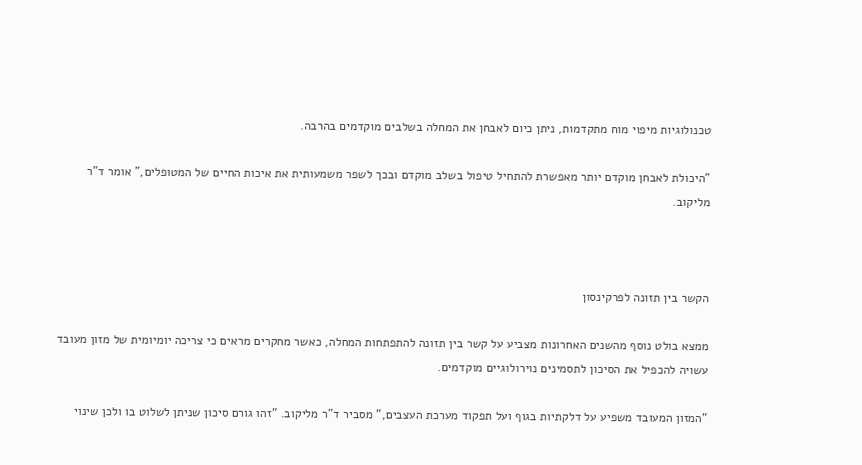טכנולוגיות מיפוי מוח מתקדמות, ניתן כיום לאבחן את המחלה בשלבים מוקדמים בהרבה.

"היכולת לאבחן מוקדם יותר מאפשרת להתחיל טיפול בשלב מוקדם ובכך לשפר משמעותית את איכות החיים של המטופלים," אומר ד"ר מליקוב.



הקשר בין תזונה לפרקינסון

ממצא בולט נוסף מהשנים האחרונות מצביע על קשר בין תזונה להתפתחות המחלה, כאשר מחקרים מראים כי צריכה יומיומית של מזון מעובד עשויה להכפיל את הסיכון לתסמינים נוירולוגיים מוקדמים.

"המזון המעובד משפיע על דלקתיות בגוף ועל תפקוד מערכת העצבים," מסביר ד"ר מליקוב. "זהו גורם סיכון שניתן לשלוט בו ולכן שינוי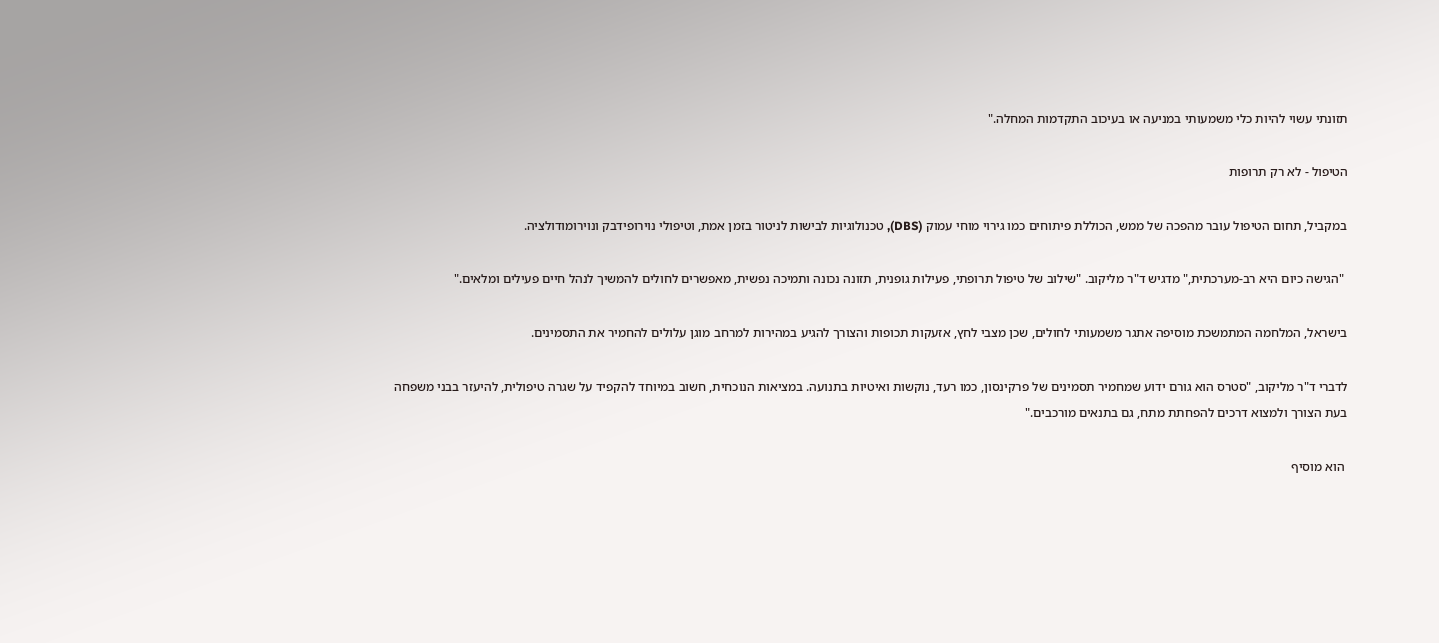תזונתי עשוי להיות כלי משמעותי במניעה או בעיכוב התקדמות המחלה."

הטיפול - לא רק תרופות

במקביל, תחום הטיפול עובר מהפכה של ממש, הכוללת פיתוחים כמו גירוי מוחי עמוק (DBS), טכנולוגיות לבישות לניטור בזמן אמת, וטיפולי נוירופידבק ונוירומודולציה.

 "הגישה כיום היא רב-מערכתית," מדגיש ד"ר מליקוב. "שילוב של טיפול תרופתי, פעילות גופנית, תזונה נכונה ותמיכה נפשית, מאפשרים לחולים להמשיך לנהל חיים פעילים ומלאים."

בישראל, המלחמה המתמשכת מוסיפה אתגר משמעותי לחולים, שכן מצבי לחץ, אזעקות תכופות והצורך להגיע במהירות למרחב מוגן עלולים להחמיר את התסמינים.

לדברי ד"ר מליקוב, "סטרס הוא גורם ידוע שמחמיר תסמינים של פרקינסון, כמו רעד, נוקשות ואיטיות בתנועה. במציאות הנוכחית, חשוב במיוחד להקפיד על שגרה טיפולית, להיעזר בבני משפחה בעת הצורך ולמצוא דרכים להפחתת מתח, גם בתנאים מורכבים."

 הוא מוסיף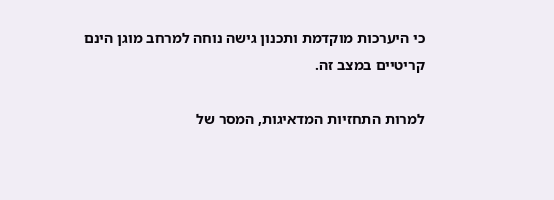כי היערכות מוקדמת ותכנון גישה נוחה למרחב מוגן הינם קריטיים במצב זה.

למרות התחזיות המדאיגות, המסר של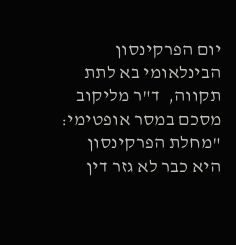יום הפרקינסון הבינלאומי בא לתת תקווה,  ד"ר מליקוב מסכם במסר אופטימי: "מחלת הפרקינסון היא כבר לא גזר דין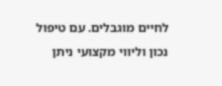לחיים מוגבלים. עם טיפול נכון וליווי מקצועי ניתן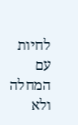לחיות עם המחלה ולא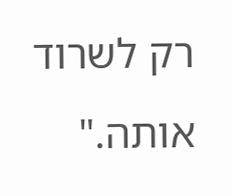רק לשרוד אותה."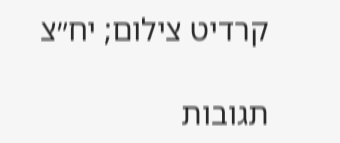קרדיט צילום; יח״צ

תגובות